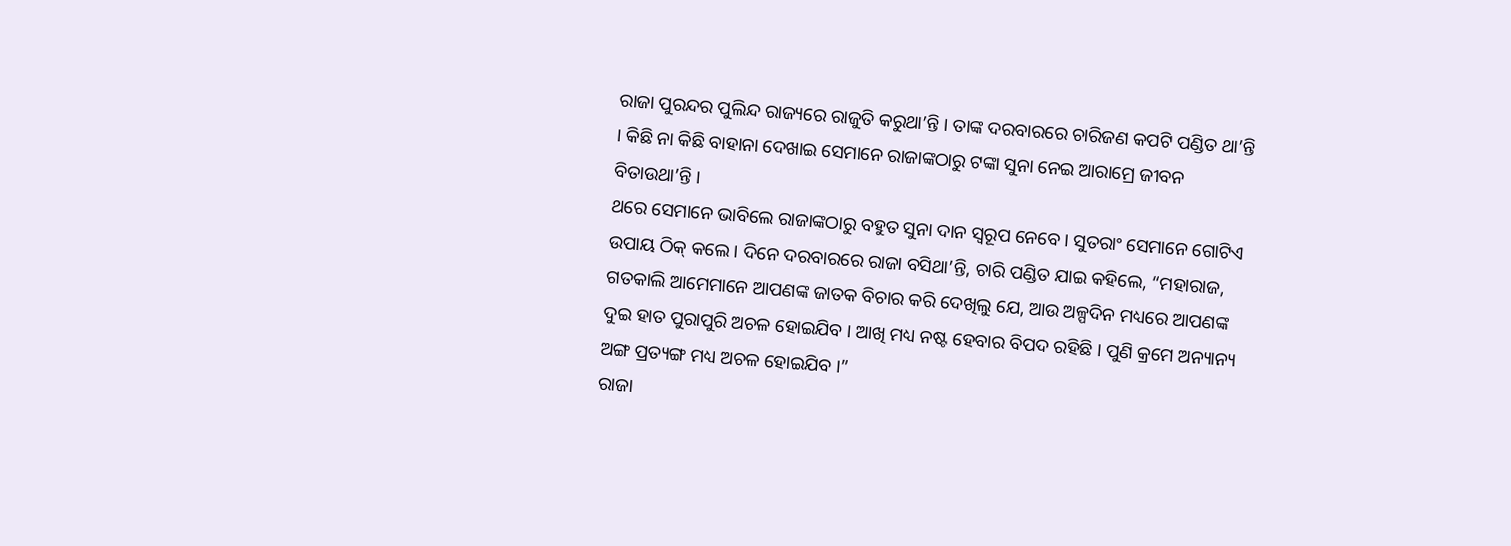ରାଜା ପୁରନ୍ଦର ପୁଲିନ୍ଦ ରାଜ୍ୟରେ ରାଜୁତି କରୁଥା’ନ୍ତି । ତାଙ୍କ ଦରବାରରେ ଚାରିଜଣ କପଟି ପଣ୍ଡିତ ଥା’ନ୍ତି । କିଛି ନା କିଛି ବାହାନା ଦେଖାଇ ସେମାନେ ରାଜାଙ୍କଠାରୁ ଟଙ୍କା ସୁନା ନେଇ ଆରାମ୍ରେ ଜୀବନ ବିତାଉଥା’ନ୍ତି ।
ଥରେ ସେମାନେ ଭାବିଲେ ରାଜାଙ୍କଠାରୁ ବହୁତ ସୁନା ଦାନ ସ୍ୱରୂପ ନେବେ । ସୁତରାଂ ସେମାନେ ଗୋଟିଏ ଉପାୟ ଠିକ୍ କଲେ । ଦିନେ ଦରବାରରେ ରାଜା ବସିଥା’ନ୍ତି, ଚାରି ପଣ୍ଡିତ ଯାଇ କହିଲେ, “ମହାରାଜ, ଗତକାଲି ଆମେମାନେ ଆପଣଙ୍କ ଜାତକ ବିଚାର କରି ଦେଖିଲୁ ଯେ, ଆଉ ଅଳ୍ପଦିନ ମଧ୍ୟରେ ଆପଣଙ୍କ ଦୁଇ ହାତ ପୁରାପୁରି ଅଚଳ ହୋଇଯିବ । ଆଖି ମଧ୍ୟ ନଷ୍ଟ ହେବାର ବିପଦ ରହିଛି । ପୁଣି କ୍ରମେ ଅନ୍ୟାନ୍ୟ ଅଙ୍ଗ ପ୍ରତ୍ୟଙ୍ଗ ମଧ୍ୟ ଅଚଳ ହୋଇଯିବ ।”
ରାଜା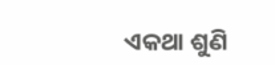ଏକଥା ଶୁଣି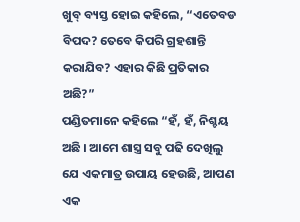ଖୁବ୍ ବ୍ୟସ୍ତ ହୋଇ କହିଲେ, “ଏତେବଡ ବିପଦ? ତେବେ କିପରି ଗ୍ରହଶାନ୍ତି କରାଯିବ? ଏହାର କିଛି ପ୍ରତିକାର ଅଛି?”
ପଣ୍ଡିତମାନେ କହିଲେ “ହଁ, ହଁ, ନିଶ୍ଚୟ ଅଛି । ଆମେ ଶାସ୍ତ୍ର ସବୁ ପଢି ଦେଖିଲୁ ଯେ ଏକମାତ୍ର ଉପାୟ ହେଉଛି, ଆପଣ ଏକ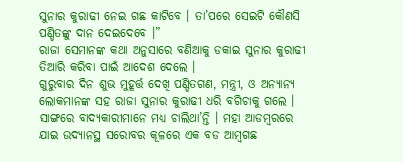ସୁନାର କୁରାଢୀ ନେଇ ଗଛ କାଟିବେ । ତା’ପରେ ସେଇଟି କୌଣସି ପଣ୍ଡିତଙ୍କୁ ଦାନ ଦେଇଦେବେ ।”
ରାଜା ସେମାନଙ୍କ କଥା ଅନୁସାରେ ବଣିଆକୁ ଡକାଇ ସୁନାର କୁରାଢୀ ତିଆରି କରିବା ପାଇଁ ଆଦେଶ ଦେଲେ ।
ଗୁରୁବାର ଦିନ ଶୁଭ ମୁହୂର୍ତ୍ତ ଦେଖି ପଣ୍ଡିତଗଣ, ମନ୍ତ୍ରୀ, ଓ ଅନ୍ୟାନ୍ୟ ଲୋକମାନଙ୍କ ସହ ରାଜା ସୁନାର କୁରାଢୀ ଧରି ବଗିଚାକୁ ଗଲେ । ସାଙ୍ଗରେ ବାଦ୍ୟକାରୀମାନେ ମଧ୍ୟ ଚାଲିଥା’ନ୍ତି । ମହା ଆଡମ୍ବରରେ ଯାଇ ଉଦ୍ୟାନସ୍ଥ ସରୋବର କୂଳରେ ଏକ ବଡ ଆମ୍ବଗଛ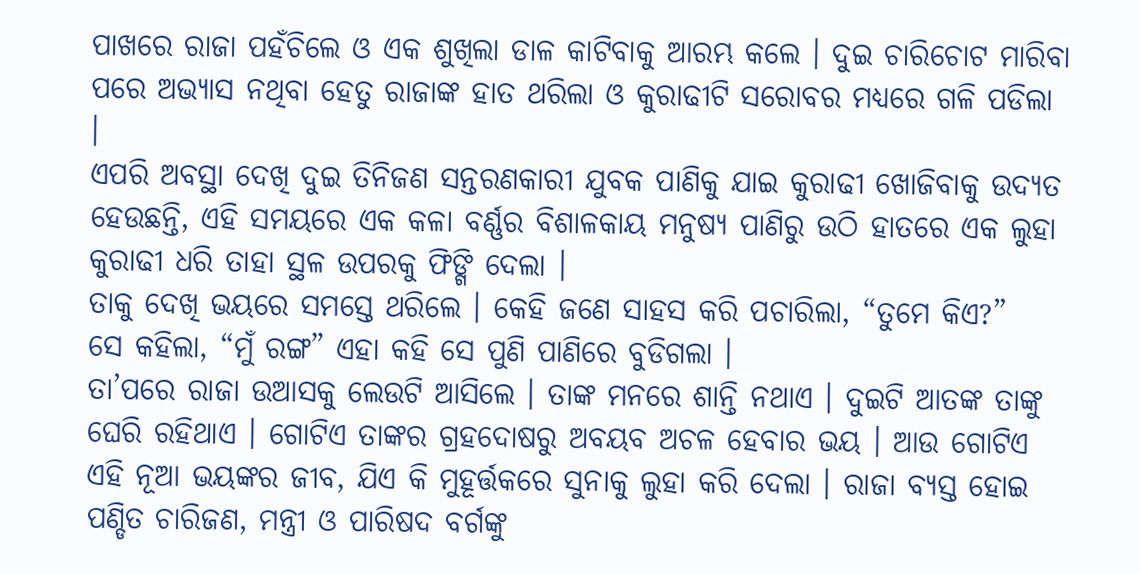ପାଖରେ ରାଜା ପହଁଚିଲେ ଓ ଏକ ଶୁଖିଲା ଡାଳ କାଟିବାକୁ ଆରମ୍ଭ କଲେ । ଦୁଇ ଚାରିଚୋଟ ମାରିବା ପରେ ଅଭ୍ୟାସ ନଥିବା ହେତୁ ରାଜାଙ୍କ ହାତ ଥରିଲା ଓ କୁରାଢୀଟି ସରୋବର ମଧ୍ୟରେ ଗଳି ପଡିଲା ।
ଏପରି ଅବସ୍ଥା ଦେଖି ଦୁଇ ତିନିଜଣ ସନ୍ତରଣକାରୀ ଯୁବକ ପାଣିକୁ ଯାଇ କୁରାଢୀ ଖୋଜିବାକୁ ଉଦ୍ୟତ ହେଉଛନ୍ତି, ଏହି ସମୟରେ ଏକ କଳା ବର୍ଣ୍ଣର ବିଶାଳକାୟ ମନୁଷ୍ୟ ପାଣିରୁ ଉଠି ହାତରେ ଏକ ଲୁହା କୁରାଢୀ ଧରି ତାହା ସ୍ଥଳ ଉପରକୁ ଫିଙ୍ଗି ଦେଲା ।
ତାକୁ ଦେଖି ଭୟରେ ସମସ୍ତେ ଥରିଲେ । କେହି ଜଣେ ସାହସ କରି ପଚାରିଲା, “ତୁମେ କିଏ?”
ସେ କହିଲା, “ମୁଁ ରଙ୍ଗ” ଏହା କହି ସେ ପୁଣି ପାଣିରେ ବୁଡିଗଲା ।
ତା’ପରେ ରାଜା ଉଆସକୁ ଲେଉଟି ଆସିଲେ । ତାଙ୍କ ମନରେ ଶାନ୍ତି ନଥାଏ । ଦୁଇଟି ଆତଙ୍କ ତାଙ୍କୁ ଘେରି ରହିଥାଏ । ଗୋଟିଏ ତାଙ୍କର ଗ୍ରହଦୋଷରୁ ଅବୟବ ଅଚଳ ହେବାର ଭୟ । ଆଉ ଗୋଟିଏ ଏହି ନୂଆ ଭୟଙ୍କର ଜୀବ, ଯିଏ କି ମୁହୂର୍ତ୍ତକରେ ସୁନାକୁ ଲୁହା କରି ଦେଲା । ରାଜା ବ୍ୟସ୍ତ ହୋଇ ପଣ୍ଡିତ ଚାରିଜଣ, ମନ୍ତ୍ରୀ ଓ ପାରିଷଦ ବର୍ଗଙ୍କୁ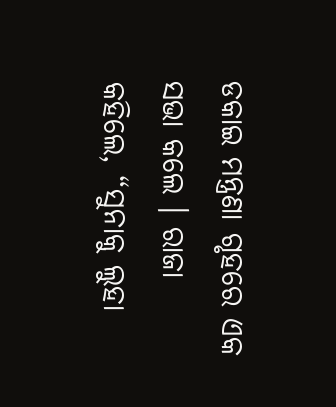ଡକାଇ ମନ୍ତ୍ରଣା ଗୃହରେ ଏକ ସଭା କଲେ । ରାଜା କହିଲେ, “ସୁନାକୁ ଲୁହା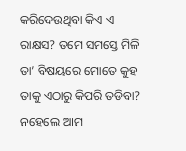କରିଦେଉଥିବା କିଏ ଏ ରାକ୍ଷସ? ତମେ ସମସ୍ତେ ମିଳି ତା’ ବିଷୟରେ ମୋତେ କୁହ ତାକୁ ଏଠାରୁ କିପରି ତଡିବା? ନହେଲେ ଆମ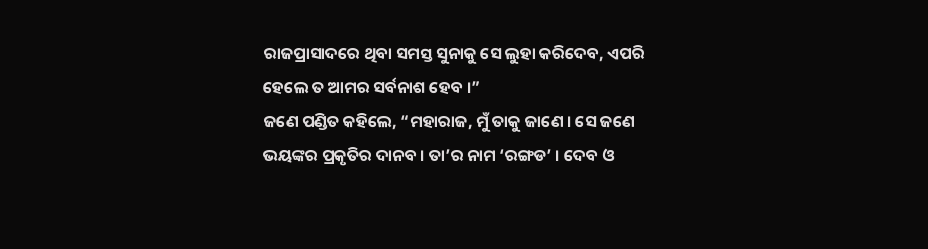ରାଜପ୍ରାସାଦରେ ଥିବା ସମସ୍ତ ସୁନାକୁ ସେ ଲୁହା କରିଦେବ, ଏପରି ହେଲେ ତ ଆମର ସର୍ବନାଶ ହେବ ।”
ଜଣେ ପଣ୍ଡିତ କହିଲେ, “ମହାରାଜ, ମୁଁ ତାକୁ ଜାଣେ । ସେ ଜଣେ ଭୟଙ୍କର ପ୍ରକୃତିର ଦାନବ । ତା’ର ନାମ ‘ରଙ୍ଗଡ’ । ଦେବ ଓ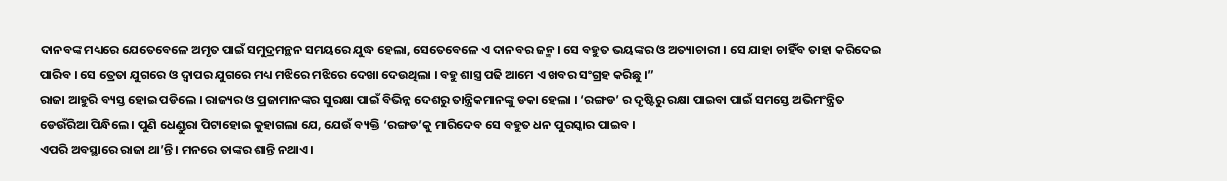ଦାନବଙ୍କ ମଧ୍ୟରେ ଯେତେବେଳେ ଅମୃତ ପାଇଁ ସମୁଦ୍ରମନ୍ଥନ ସମୟରେ ଯୁଦ୍ଧ ହେଲା, ସେତେବେଳେ ଏ ଦାନବର ଜନ୍ମ । ସେ ବହୁତ ଭୟଙ୍କର ଓ ଅତ୍ୟାଚାରୀ । ସେ ଯାହା ଚାହିଁବ ତାହା କରିଦେଇ ପାରିବ । ସେ ତ୍ରେତା ଯୁଗରେ ଓ ଦ୍ୱାପର ଯୁଗରେ ମଧ୍ୟ ମଝିରେ ମଝିରେ ଦେଖା ଦେଉଥିଲା । ବହୁ ଶାସ୍ତ୍ର ପଢି ଆମେ ଏ ଖବର ସଂଗ୍ରହ କରିଛୁ ।”
ରାଜା ଆହୁରି ବ୍ୟସ୍ତ ହୋଇ ପଡିଲେ । ରାଜ୍ୟର ଓ ପ୍ରଜାମାନଙ୍କର ସୁରକ୍ଷା ପାଇଁ ବିଭିନ୍ନ ଦେଶରୁ ତାନ୍ତ୍ରିକମାନଙ୍କୁ ଡକା ହେଲା । ‘ରଙ୍ଗଡ’ ର ଦୃଷ୍ଟିରୁ ରକ୍ଷା ପାଇବା ପାଇଁ ସମସ୍ତେ ଅଭିମଂନ୍ତ୍ରିତ ଡେଉଁରିଆ ପିନ୍ଧିଲେ । ପୁଣି ଧେଣ୍ଡୁରା ପିଟାହୋଇ କୁହାଗଲା ଯେ, ଯେଉଁ ବ୍ୟକ୍ତି ‘ରଙ୍ଗଡ’କୁ ମାରିଦେବ ସେ ବହୁତ ଧନ ପୁରସ୍କାର ପାଇବ ।
ଏପରି ଅବସ୍ଥାରେ ରାଜା ଥା’ନ୍ତି । ମନରେ ତାଙ୍କର ଶାନ୍ତି ନଥାଏ ।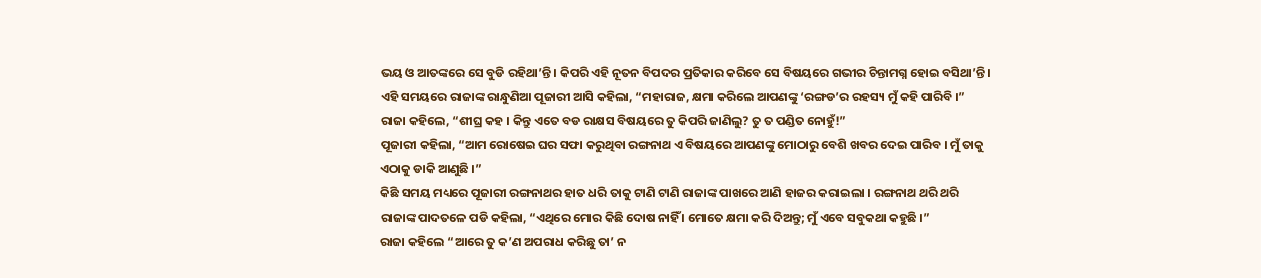ଭୟ ଓ ଆତଙ୍କରେ ସେ ବୁଡି ରହିଥା’ନ୍ତି । କିପରି ଏହି ନୂତନ ବିପଦର ପ୍ରତିକାର କରିବେ ସେ ବିଷୟରେ ଗଭୀର ଚିନ୍ତାମଗ୍ନ ହୋଇ ବସିଥା’ନ୍ତି । ଏହି ସମୟରେ ରାଜାଙ୍କ ରାନ୍ଧୁଣିଆ ପୂଜାରୀ ଆସି କହିଲା, “ମହାରାଜ, କ୍ଷମା କରିଲେ ଆପଣଙ୍କୁ ‘ରଙ୍ଗଡ’ର ରହସ୍ୟ ମୁଁ କହି ପାରିବି ।”
ରାଜା କହିଲେ, “ଶୀଘ୍ର କହ । କିନ୍ତୁ ଏତେ ବଡ ରାକ୍ଷସ ବିଷୟରେ ତୁ କିପରି ଜାଣିଲୁ? ତୁ ତ ପଣ୍ଡିତ ନୋହୁଁ!”
ପୂଜାରୀ କହିଲା, “ଆମ ରୋଷେଇ ଘର ସଫା କରୁଥିବା ରଙ୍ଗନାଥ ଏ ବିଷୟରେ ଆପଣଙ୍କୁ ମୋଠାରୁ ବେଶି ଖବର ଦେଇ ପାରିବ । ମୁଁ ତାକୁ ଏଠାକୁ ଡାକି ଆଣୁଛି ।”
କିଛି ସମୟ ମଧ୍ୟରେ ପୂଜାରୀ ରଙ୍ଗନାଥର ହାତ ଧରି ତାକୁ ଟାଣି ଟାଣି ରାଜାଙ୍କ ପାଖରେ ଆଣି ହାଜର କରାଇଲା । ରଙ୍ଗନାଥ ଥରି ଥରି ରାଜାଙ୍କ ପାଦତଳେ ପଡି କହିଲା, “ଏଥିରେ ମୋର କିଛି ଦୋଷ ନାହିଁ । ମୋତେ କ୍ଷମା କରି ଦିଅନ୍ତୁ; ମୁଁ ଏବେ ସବୁକଥା କହୁଛି ।”
ରାଜା କହିଲେ “ଆରେ ତୁ କ’ଣ ଅପରାଧ କରିଛୁ ତା’ ନ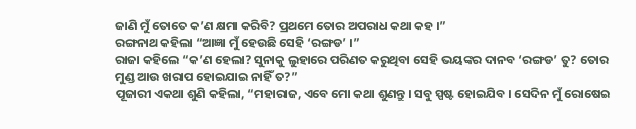ଜାଣି ମୁଁ ତୋତେ କ’ଣ କ୍ଷମା କରିବି? ପ୍ରଥମେ ତୋର ଅପରାଧ କଥା କହ ।”
ରଙ୍ଗନାଥ କହିଲା “ଆଜ୍ଞା ମୁଁ ହେଉଛି ସେହି ‘ରଙ୍ଗଡ’ ।”
ରାଜା କହିଲେ “କ’ଣ ହେଲା? ସୁନାକୁ ଲୁହାରେ ପରିଣତ କରୁଥିବା ସେହି ଭୟଙ୍କର ଦାନବ ‘ରଙ୍ଗଡ’ ତୁ? ତୋର ମୁଣ୍ଡ ଆଉ ଖରାପ ହୋଇଯାଇ ନାହିଁ ତ?”
ପୂଜାରୀ ଏକଥା ଶୁଣି କହିଲା, “ମହାରାଜ, ଏବେ ମୋ କଥା ଶୁଣନ୍ତୁ । ସବୁ ସ୍ପଷ୍ଟ ହୋଇଯିବ । ସେଦିନ ମୁଁ ରୋଷେଇ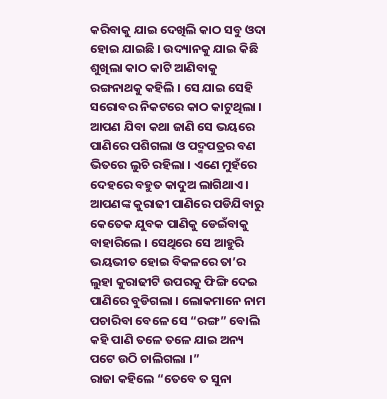କରିବାକୁ ଯାଇ ଦେଖିଲି କାଠ ସବୁ ଓଦା ହୋଇ ଯାଇଛି । ଉଦ୍ୟାନକୁ ଯାଇ କିଛି ଶୁଖିଲା କାଠ କାଟି ଆଣିବାକୁ ରଙ୍ଗନାଥକୁ କହିଲି । ସେ ଯାଇ ସେହି ସରୋବର ନିକଟରେ କାଠ କାଟୁଥିଲା । ଆପଣ ଯିବା କଥା ଜାଣି ସେ ଭୟରେ ପାଣିରେ ପଶିଗଲା ଓ ପଦ୍ମପତ୍ରର ବଣ ଭିତରେ ଲୁଚି ରହିଲା । ଏଣେ ମୁହଁରେ ଦେହରେ ବହୁତ କାଦୁଅ ଲାଗିଥାଏ । ଆପଣଙ୍କ କୁରାଢୀ ପାଣିରେ ପଡିଯିବାରୁ କେତେକ ଯୁବକ ପାଣିକୁ ଡେଇଁବାକୁ ବାହାରିଲେ । ସେଥିରେ ସେ ଆହୁରି ଭୟଭୀତ ହୋଇ ବିକଳରେ ତା’ର ଲୁହା କୁରାଢୀଟି ଉପରକୁ ଫିଙ୍ଗି ଦେଇ ପାଣିରେ ବୁଡିଗଲା । ଲୋକମାନେ ନାମ ପଚାରିବା ବେଳେ ସେ “ରଙ୍ଗ” ବୋଲି କହି ପାଣି ତଳେ ତଳେ ଯାଇ ଅନ୍ୟ ପଟେ ଉଠି ଚାଲିଗଲା ।”
ରାଜା କହିଲେ “ତେବେ ତ ସୁନା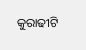କୁରାଢୀଟି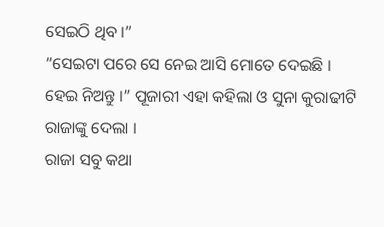ସେଇଠି ଥିବ ।”
“ସେଇଟା ପରେ ସେ ନେଇ ଆସି ମୋତେ ଦେଇଛି । ହେଇ ନିଅନ୍ତୁ ।” ପୂଜାରୀ ଏହା କହିଲା ଓ ସୁନା କୁରାଢୀଟି ରାଜାଙ୍କୁ ଦେଲା ।
ରାଜା ସବୁ କଥା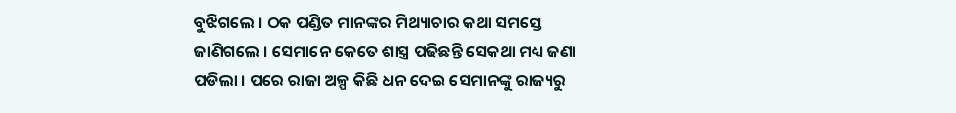ବୁଝିଗଲେ । ଠକ ପଣ୍ଡିତ ମାନଙ୍କର ମିଥ୍ୟାଚାର କଥା ସମସ୍ତେ ଜାଣିଗଲେ । ସେମାନେ କେତେ ଶାସ୍ତ୍ର ପଢିଛନ୍ତି ସେକଥା ମଧ୍ୟ ଜଣା ପଡିଲା । ପରେ ରାଜା ଅଳ୍ପ କିଛି ଧନ ଦେଇ ସେମାନଙ୍କୁ ରାଜ୍ୟରୁ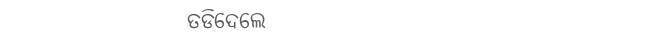ତଡିଦେଲେ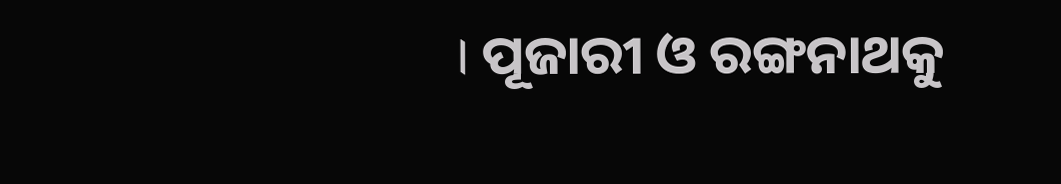। ପୂଜାରୀ ଓ ରଙ୍ଗନାଥକୁ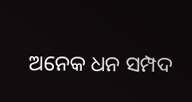ଅନେକ ଧନ ସମ୍ପଦ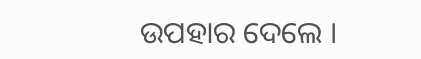ଉପହାର ଦେଲେ ।